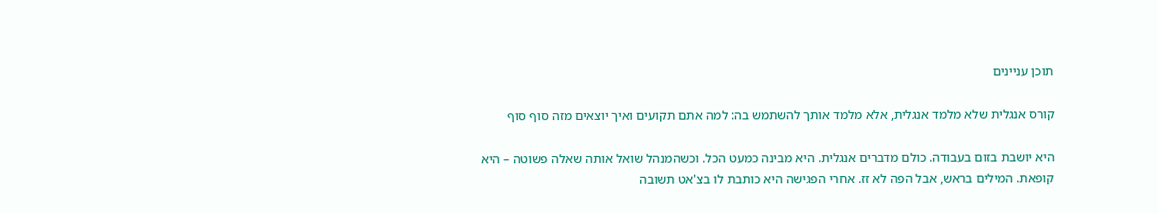תוכן עניינים

קורס אנגלית שלא מלמד אנגלית, אלא מלמד אותך להשתמש בה: למה אתם תקועים ואיך יוצאים מזה סוף סוף

היא יושבת בזום בעבודה. כולם מדברים אנגלית. היא מבינה כמעט הכל. וכשהמנהל שואל אותה שאלה פשוטה – היא קופאת. המילים בראש, אבל הפה לא זז. אחרי הפגישה היא כותבת לו בצ'אט תשובה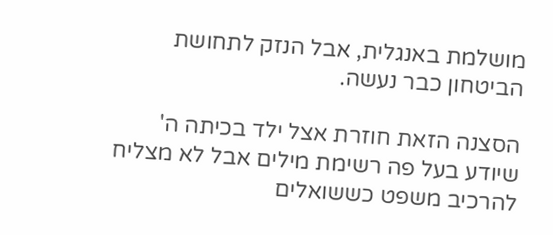מושלמת באנגלית, אבל הנזק לתחושת הביטחון כבר נעשה.

הסצנה הזאת חוזרת אצל ילד בכיתה ה' שיודע בעל פה רשימת מילים אבל לא מצליח להרכיב משפט כששואלים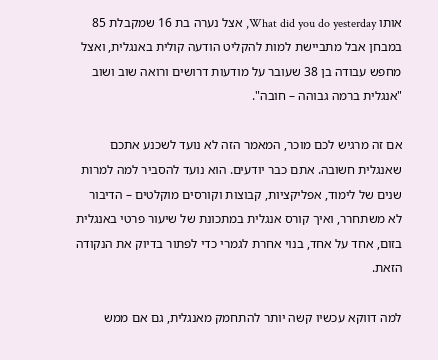אותו What did you do yesterday, אצל נערה בת 16 שמקבלת 85 במבחן אבל מתביישת למות להקליט הודעה קולית באנגלית, ואצל מחפש עבודה בן 38 שעובר על מודעות דרושים ורואה שוב ושוב "אנגלית ברמה גבוהה – חובה".

אם זה מרגיש לכם מוכר, המאמר הזה לא נועד לשכנע אתכם שאנגלית חשובה. אתם כבר יודעים. הוא נועד להסביר למה למרות שנים של לימוד, אפליקציות, קבוצות וקורסים מוקלטים – הדיבור לא משתחרר, ואיך קורס אנגלית במתכונת של שיעור פרטי באנגלית בזום, אחד על אחד, בנוי אחרת לגמרי כדי לפתור בדיוק את הנקודה הזאת.

למה דווקא עכשיו קשה יותר להתחמק מאנגלית, גם אם ממש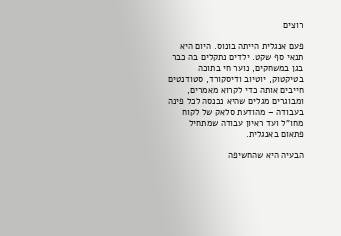רוצים

פעם אנגלית הייתה בונוס. היום היא תנאי סף שקט. ילדים נתקלים בה כבר בגן במשחקים, נוער חי בתוכה בטיקטוק, יוטיוב ודיסקורד, סטודנטים חייבים אותה כדי לקרוא מאמרים, ומבוגרים מגלים שהיא נכנסה לכל פינה בעבודה – מהודעת סלאק של לקוח מחו"ל ועד ראיון עבודה שמתחיל פתאום באנגלית.

הבעיה היא שהחשיפה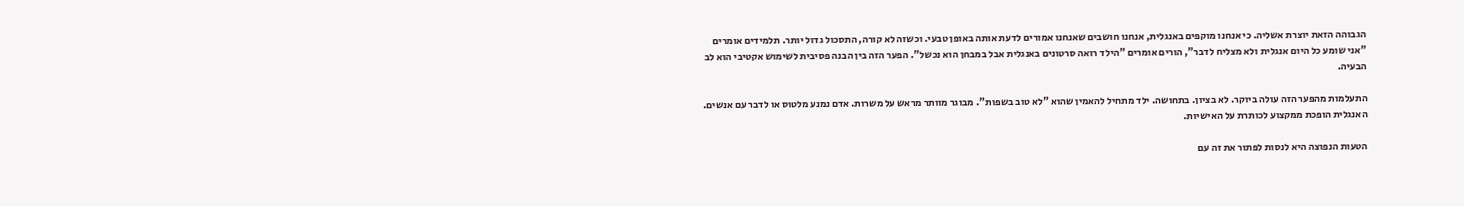הגבוהה הזאת יוצרת אשליה. כי אנחנו מוקפים באנגלית, אנחנו חושבים שאנחנו אמורים לדעת אותה באופן טבעי. וכשזה לא קורה, התסכול גדול יותר. תלמידים אומרים "אני שומע כל היום אנגלית ולא מצליח לדבר", הורים אומרים "הילד רואה סרטונים באנגלית אבל במבחן הוא נכשל". הפער הזה בין הבנה פסיבית לשימוש אקטיבי הוא לב הבעיה.

התעלמות מהפער הזה עולה ביוקר. לא בציון. בתחושה. ילד מתחיל להאמין שהוא "לא טוב בשפות". מבוגר מוותר מראש על משרות. אדם נמנע מלטוס או לדבר עם אנשים. האנגלית הופכת ממקצוע לכותרת על האישיות.

הטעות הנפוצה היא לנסות לפתור את זה עם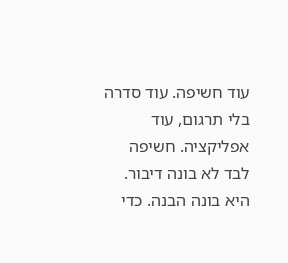עוד חשיפה. עוד סדרה בלי תרגום, עוד אפליקציה. חשיפה לבד לא בונה דיבור. היא בונה הבנה. כדי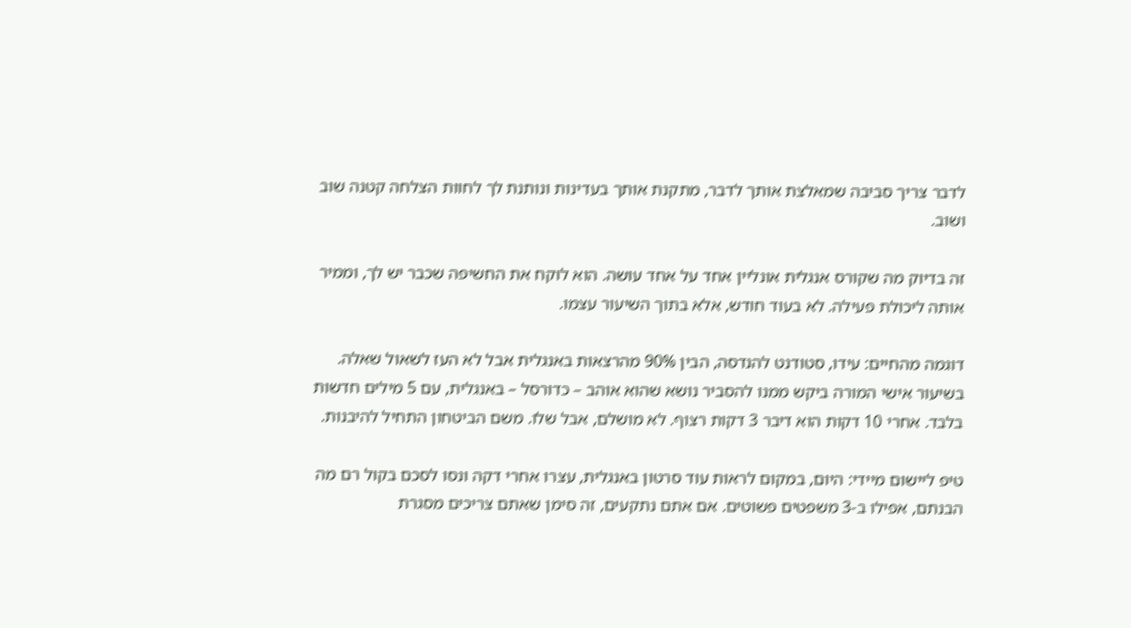לדבר צריך סביבה שמאלצת אותך לדבר, מתקנת אותך בעדינות ונותנת לך לחוות הצלחה קטנה שוב ושוב.

זה בדיוק מה שקורס אנגלית אונליין אחד על אחד עושה. הוא לוקח את החשיפה שכבר יש לך, וממיר אותה ליכולת פעילה. לא בעוד חודש, אלא בתוך השיעור עצמו.

דוגמה מהחיים: עידו, סטודנט להנדסה, הבין 90% מהרצאות באנגלית אבל לא העז לשאול שאלה. בשיעור אישי המורה ביקש ממנו להסביר נושא שהוא אוהב – כדורסל – באנגלית, עם 5 מילים חדשות בלבד. אחרי 10 דקות הוא דיבר 3 דקות רצוף. לא מושלם, אבל שלו. משם הביטחון התחיל להיבנות.

טיפ ליישום מיידי: היום, במקום לראות עוד סרטון באנגלית, עצרו אחרי דקה ונסו לסכם בקול רם מה הבנתם, אפילו ב-3 משפטים פשוטים. אם אתם נתקעים, זה סימן שאתם צריכים מסגרת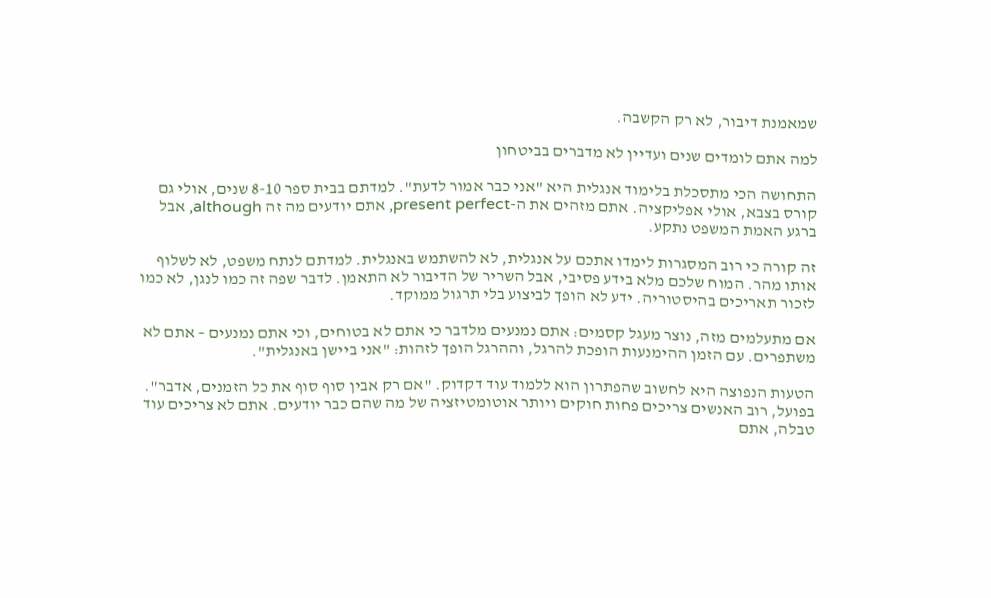שמאמנת דיבור, לא רק הקשבה.

למה אתם לומדים שנים ועדיין לא מדברים בביטחון

התחושה הכי מתסכלת בלימוד אנגלית היא "אני כבר אמור לדעת". למדתם בבית ספר 8-10 שנים, אולי גם קורס בצבא, אולי אפליקציה. אתם מזהים את ה-present perfect, אתם יודעים מה זה although, אבל ברגע האמת המשפט נתקע.

זה קורה כי רוב המסגרות לימדו אתכם על אנגלית, לא להשתמש באנגלית. למדתם לנתח משפט, לא לשלוף אותו מהר. המוח שלכם מלא בידע פסיבי, אבל השריר של הדיבור לא התאמן. לדבר שפה זה כמו לנגן, לא כמו לזכור תאריכים בהיסטוריה. ידע לא הופך לביצוע בלי תרגול ממוקד.

אם מתעלמים מזה, נוצר מעגל קסמים: אתם נמנעים מלדבר כי אתם לא בטוחים, וכי אתם נמנעים – אתם לא משתפרים. עם הזמן ההימנעות הופכת להרגל, וההרגל הופך לזהות: "אני ביישן באנגלית".

הטעות הנפוצה היא לחשוב שהפתרון הוא ללמוד עוד דקדוק. "אם רק אבין סוף סוף את כל הזמנים, אדבר". בפועל, רוב האנשים צריכים פחות חוקים ויותר אוטומטיזציה של מה שהם כבר יודעים. אתם לא צריכים עוד טבלה, אתם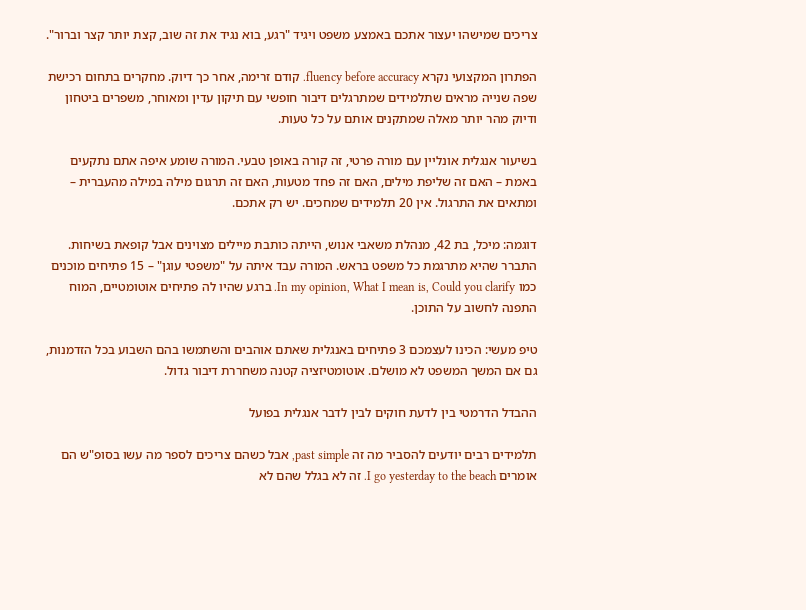צריכים שמישהו יעצור אתכם באמצע משפט ויגיד "רגע, בוא נגיד את זה שוב, קצת יותר קצר וברור".

הפתרון המקצועי נקרא fluency before accuracy. קודם זרימה, אחר כך דיוק. מחקרים בתחום רכישת שפה שנייה מראים שתלמידים שמתרגלים דיבור חופשי עם תיקון עדין ומאוחר, משפרים ביטחון ודיוק מהר יותר מאלה שמתקנים אותם על כל טעות.

בשיעור אנגלית אונליין עם מורה פרטי, זה קורה באופן טבעי. המורה שומע איפה אתם נתקעים באמת – האם זה שליפת מילים, האם זה פחד מטעות, האם זה תרגום מילה במילה מהעברית – ומתאים את התרגול. אין 20 תלמידים שמחכים. יש רק אתכם.

דוגמה: מיכל, בת 42, מנהלת משאבי אנוש, הייתה כותבת מיילים מצוינים אבל קופאת בשיחות. התברר שהיא מתרגמת כל משפט בראש. המורה עבד איתה על "משפטי עוגן" – 15 פתיחים מוכנים כמו In my opinion, What I mean is, Could you clarify. ברגע שהיו לה פתיחים אוטומטיים, המוח התפנה לחשוב על התוכן.

טיפ מעשי: הכינו לעצמכם 3 פתיחים באנגלית שאתם אוהבים והשתמשו בהם השבוע בכל הזדמנות, גם אם המשך המשפט לא מושלם. אוטומטיזציה קטנה משחררת דיבור גדול.

ההבדל הדרמטי בין לדעת חוקים לבין לדבר אנגלית בפועל

תלמידים רבים יודעים להסביר מה זה past simple, אבל כשהם צריכים לספר מה עשו בסופ"ש הם אומרים I go yesterday to the beach. זה לא בגלל שהם לא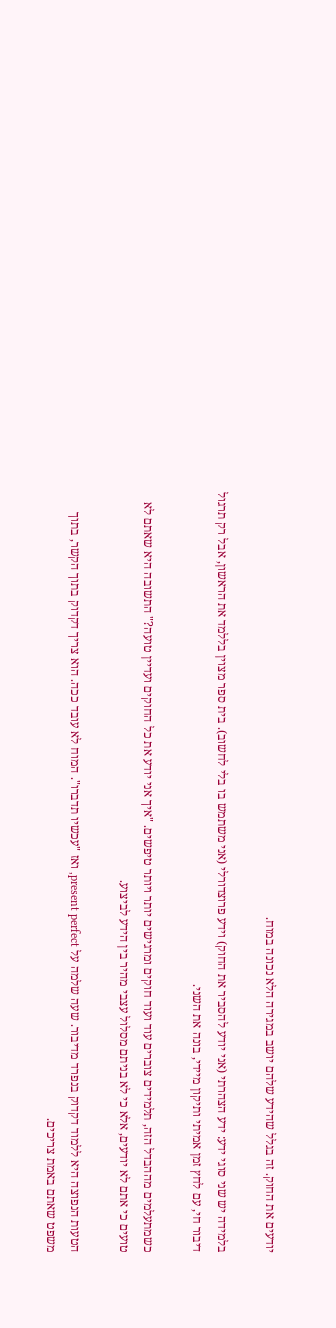יודעים את החוק. זה בגלל שהידע שלהם יושב במגירה הלא נכונה במוח.

בלמידה יש שני סוגי ידע: ידע הצהרתי (אני יודע להסביר את החוק) וידע פרוצדורלי (אני משתמש בו בלי לחשוב). בית ספר מצוין בללמד את הראשון, אבל רק תרגול דיבור חי, עם לחץ זמן אמיתי ותיקון מיידי, בונה את השני.

כשמתעלמים מההבדל הזה, תלמידים צוברים עוד ועוד חוקים ומרגישים יותר ויותר טיפשים. "איך אני יודע את כל החוקים ועדיין טועה?" התשובה היא שאתם לא טועים כי אתם לא יודעים, אלא כי לא בניתם מסלול עצבי מהיר בין הידע לביצוע.

הטעות הנפוצה היא ללמוד דקדוק בנפרד מדיבור. שעה שלמה על present perfect, ואז "עכשיו תדברו". המוח לא עובד ככה. הוא צריך דקדוק בתוך הקשר, בתוך משפט שאתם באמת צריכים.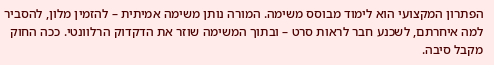הפתרון המקצועי הוא לימוד מבוסס משימה. המורה נותן משימה אמיתית – להזמין מלון, להסביר למה איחרתם, לשכנע חבר לראות סרט – ובתוך המשימה שוזר את הדקדוק הרלוונטי. ככה החוק מקבל סיבה.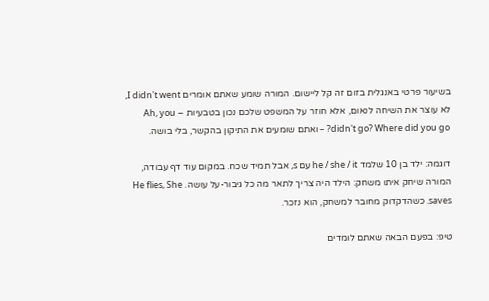בשיעור פרטי באנגלית בזום זה קל ליישום. המורה שומע שאתם אומרים I didn't went, לא עוצר את השיחה לנאום, אלא חוזר על המשפט שלכם נכון בטבעיות – Ah, you didn't go? Where did you go? – ואתם שומעים את התיקון בהקשר, בלי בושה.

דוגמה: ילד בן 10 שלמד he / she / it עם s, אבל תמיד שכח. במקום עוד דף עבודה, המורה שיחק איתו משחק: הילד היה צריך לתאר מה כל גיבור-על עושה. He flies, She saves. כשהדקדוק מחובר למשחק, הוא נזכר.

טיפ: בפעם הבאה שאתם לומדים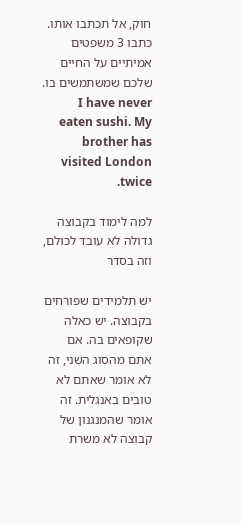חוק, אל תכתבו אותו. כתבו 3 משפטים אמיתיים על החיים שלכם שמשתמשים בו. I have never eaten sushi. My brother has visited London twice.

למה לימוד בקבוצה גדולה לא עובד לכולם, וזה בסדר

יש תלמידים שפורחים בקבוצה. יש כאלה שקופאים בה. אם אתם מהסוג השני, זה לא אומר שאתם לא טובים באנגלית. זה אומר שהמנגנון של קבוצה לא משרת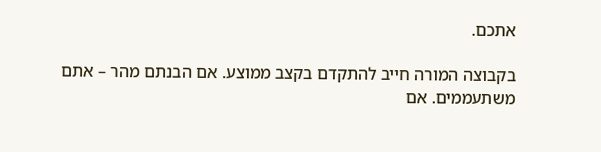אתכם.

בקבוצה המורה חייב להתקדם בקצב ממוצע. אם הבנתם מהר – אתם משתעממים. אם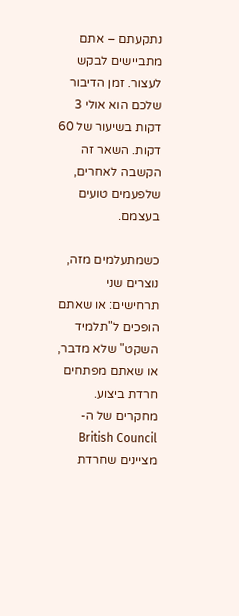נתקעתם – אתם מתביישים לבקש לעצור. זמן הדיבור שלכם הוא אולי 3 דקות בשיעור של 60 דקות. השאר זה הקשבה לאחרים, שלפעמים טועים בעצמם.

כשמתעלמים מזה, נוצרים שני תרחישים: או שאתם הופכים ל"תלמיד השקט" שלא מדבר, או שאתם מפתחים חרדת ביצוע. מחקרים של ה-British Council מציינים שחרדת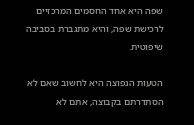שפה היא אחד החסמים המרכזיים לרכישת שפה, והיא מתגברת בסביבה שיפוטית.

הטעות הנפוצה היא לחשוב שאם לא הסתדרתם בקבוצה, אתם לא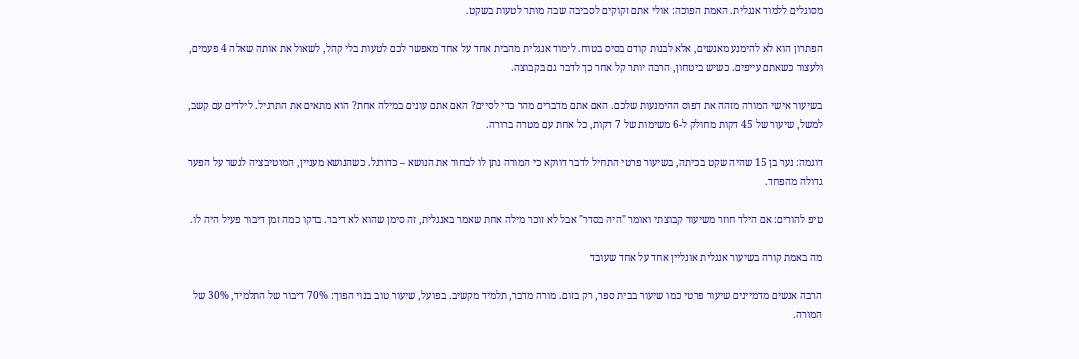מסוגלים ללמוד אנגלית. האמת הפוכה: אולי אתם זקוקים לסביבה שבה מותר לטעות בשקט.

הפתרון הוא לא להימנע מאנשים, אלא לבנות קודם בסיס בטוח. לימוד אנגלית מהבית אחד על אחד מאפשר לכם לטעות בלי קהל, לשאול את אותה שאלה 4 פעמים, ולעצור כשאתם עייפים. כשיש ביטחון, הרבה יותר קל אחר כך לדבר גם בקבוצה.

בשיעור אישי המורה מזהה את דפוס ההימנעות שלכם. האם אתם מדברים מהר כדי לסיים? האם אתם עונים במילה אחת? הוא מתאים את התרגיל. לילדים עם קשב, למשל, שיעור של 45 דקות מחולק ל-6 משימות של 7 דקות, כל אחת עם מטרה ברורה.

דוגמה: נער בן 15 שהיה שקט בכיתה, בשיעור פרטי התחיל לדבר דווקא כי המורה נתן לו לבחור את הנושא – כדורגל. כשהנושא מעניין, המוטיבציה לגשר על הפער גדולה מהפחד.

טיפ להורים: אם הילד חוזר משיעור קבוצתי ואומר "היה בסדר" אבל לא זוכר מילה אחת שאמר באנגלית, זה סימן שהוא לא דיבר. בדקו כמה זמן דיבור פעיל היה לו.

מה באמת קורה בשיעור אנגלית אונליין אחד על אחד שעובד

הרבה אנשים מדמיינים שיעור פרטי כמו שיעור בבית ספר, רק בזום. מורה מדבר, תלמיד מקשיב. בפועל, שיעור טוב בנוי הפוך: 70% דיבור של התלמיד, 30% של המורה.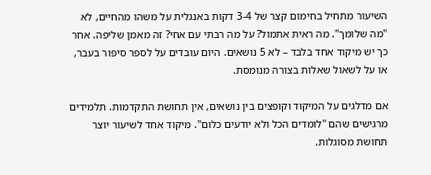השיעור מתחיל בחימום קצר של 3-4 דקות באנגלית על משהו מהחיים, לא "מה שלומך". מה ראית אתמול? על מה רבתי עם אחי? זה מאמן שליפה. אחר כך יש מיקוד אחד בלבד – לא 5 נושאים. היום עובדים על לספר סיפור בעבר, או על לשאול שאלות בצורה מנומסת.

אם מדלגים על המיקוד וקופצים בין נושאים, אין תחושת התקדמות. תלמידים מרגישים שהם "לומדים הכל ולא יודעים כלום". מיקוד אחד לשיעור יוצר תחושת מסוגלות.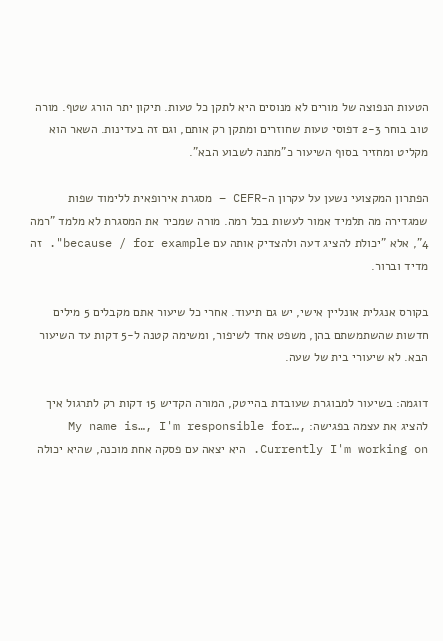הטעות הנפוצה של מורים לא מנוסים היא לתקן כל טעות. תיקון יתר הורג שטף. מורה טוב בוחר 2-3 דפוסי טעות שחוזרים ומתקן רק אותם, וגם זה בעדינות. השאר הוא מקליט ומחזיר בסוף השיעור כ"מתנה לשבוע הבא".

הפתרון המקצועי נשען על עקרון ה-CEFR – מסגרת אירופאית ללימוד שפות שמגדירה מה תלמיד אמור לעשות בכל רמה. מורה שמכיר את המסגרת לא מלמד "רמה 4", אלא "יכולת להציג דעה ולהצדיק אותה עם because / for example". זה מדיד וברור.

בקורס אנגלית אונליין אישי, יש גם תיעוד. אחרי כל שיעור אתם מקבלים 5 מילים חדשות שהשתמשתם בהן, משפט אחד לשיפור, ומשימה קטנה ל-5 דקות עד השיעור הבא. לא שיעורי בית של שעה.

דוגמה: בשיעור למבוגרת שעובדת בהייטק, המורה הקדיש 15 דקות רק לתרגול איך להציג את עצמה בפגישה: My name is…, I'm responsible for…, Currently I'm working on. היא יצאה עם פסקה אחת מוכנה, שהיא יכולה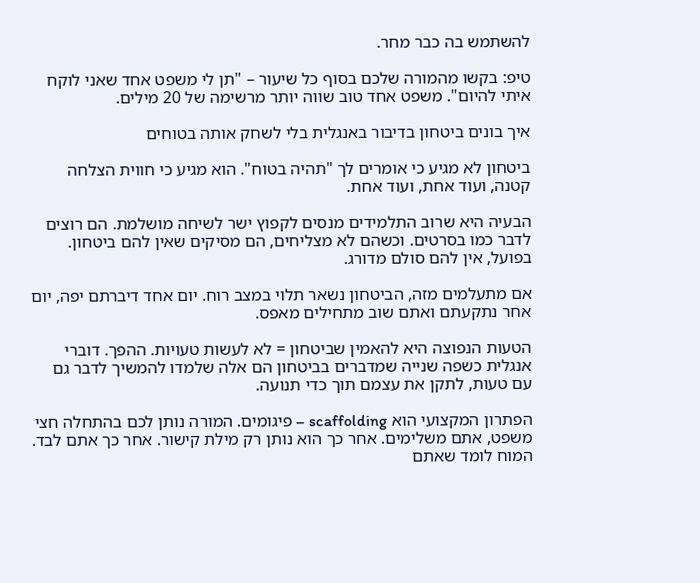להשתמש בה כבר מחר.

טיפ: בקשו מהמורה שלכם בסוף כל שיעור – "תן לי משפט אחד שאני לוקח איתי להיום". משפט אחד טוב שווה יותר מרשימה של 20 מילים.

איך בונים ביטחון בדיבור באנגלית בלי לשחק אותה בטוחים

ביטחון לא מגיע כי אומרים לך "תהיה בטוח". הוא מגיע כי חווית הצלחה קטנה, ועוד אחת, ועוד אחת.

הבעיה היא שרוב התלמידים מנסים לקפוץ ישר לשיחה מושלמת. הם רוצים לדבר כמו בסרטים. וכשהם לא מצליחים, הם מסיקים שאין להם ביטחון. בפועל, אין להם סולם מדורג.

אם מתעלמים מזה, הביטחון נשאר תלוי במצב רוח. יום אחד דיברתם יפה, יום אחר נתקעתם ואתם שוב מתחילים מאפס.

הטעות הנפוצה היא להאמין שביטחון = לא לעשות טעויות. ההפך. דוברי אנגלית כשפה שנייה שמדברים בביטחון הם אלה שלמדו להמשיך לדבר גם עם טעות, לתקן את עצמם תוך כדי תנועה.

הפתרון המקצועי הוא scaffolding – פיגומים. המורה נותן לכם בהתחלה חצי משפט, אתם משלימים. אחר כך הוא נותן רק מילת קישור. אחר כך אתם לבד. המוח לומד שאתם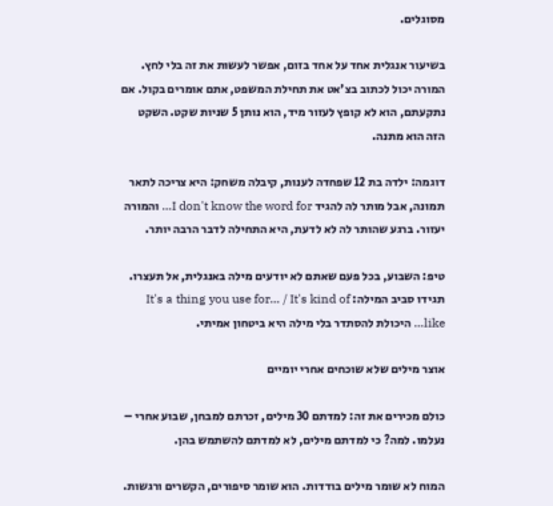מסוגלים.

בשיעור אנגלית אחד על אחד בזום, אפשר לעשות את זה בלי לחץ. המורה יכול לכתוב בצ'אט את תחילת המשפט, אתם אומרים בקול. אם נתקעתם, הוא לא קופץ לעזור מיד, הוא נותן 5 שניות שקט. השקט הזה הוא מתנה.

דוגמה: ילדה בת 12 שפחדה לענות, קיבלה משחק: היא צריכה לתאר תמונה, אבל מותר לה להגיד I don't know the word for… והמורה יעזור. ברגע שהותר לה לא לדעת, היא התחילה לדבר הרבה יותר.

טיפ: השבוע, בכל פעם שאתם לא יודעים מילה באנגלית, אל תעצרו. תגידו סביב המילה: It's a thing you use for… / It's kind of like… היכולת להסתדר בלי מילה היא ביטחון אמיתי.

אוצר מילים שלא שוכחים אחרי יומיים

כולם מכירים את זה: למדתם 30 מילים, זכרתם למבחן, שבוע אחרי – נעלמו. למה? כי למדתם מילים, לא למדתם להשתמש בהן.

המוח לא שומר מילים בודדות. הוא שומר סיפורים, הקשרים ורגשות.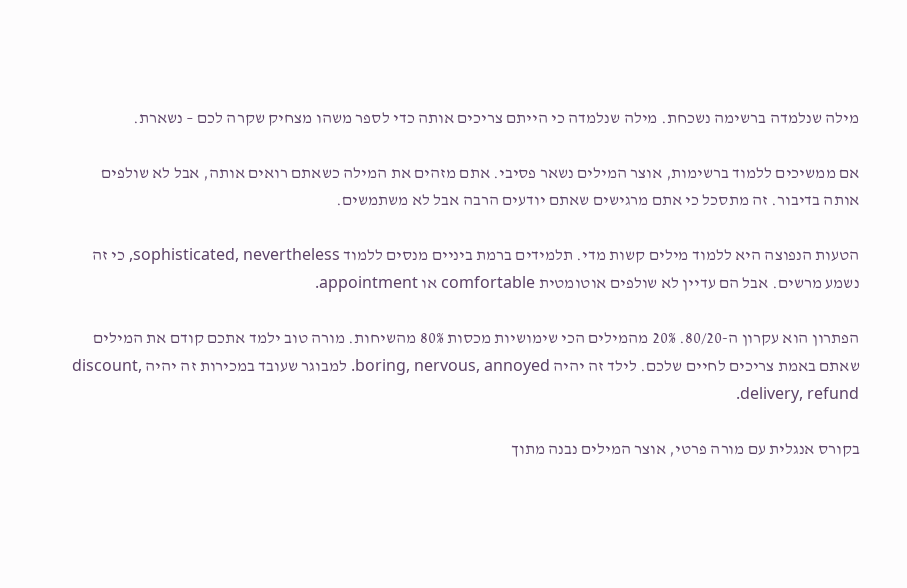מילה שנלמדה ברשימה נשכחת. מילה שנלמדה כי הייתם צריכים אותה כדי לספר משהו מצחיק שקרה לכם – נשארת.

אם ממשיכים ללמוד ברשימות, אוצר המילים נשאר פסיבי. אתם מזהים את המילה כשאתם רואים אותה, אבל לא שולפים אותה בדיבור. זה מתסכל כי אתם מרגישים שאתם יודעים הרבה אבל לא משתמשים.

הטעות הנפוצה היא ללמוד מילים קשות מדי. תלמידים ברמת ביניים מנסים ללמוד sophisticated, nevertheless, כי זה נשמע מרשים. אבל הם עדיין לא שולפים אוטומטית comfortable או appointment.

הפתרון הוא עקרון ה-80/20. 20% מהמילים הכי שימושיות מכסות 80% מהשיחות. מורה טוב ילמד אתכם קודם את המילים שאתם באמת צריכים לחיים שלכם. לילד זה יהיה boring, nervous, annoyed. למבוגר שעובד במכירות זה יהיה discount, delivery, refund.

בקורס אנגלית עם מורה פרטי, אוצר המילים נבנה מתוך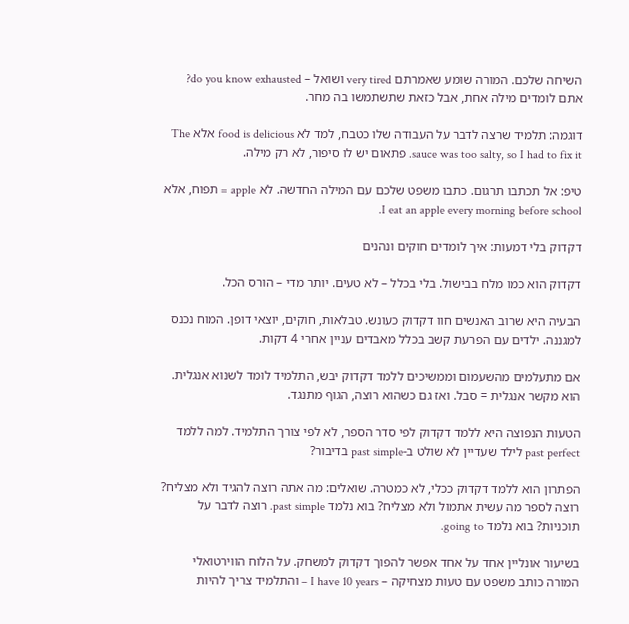השיחה שלכם. המורה שומע שאמרתם very tired ושואל – do you know exhausted? אתם לומדים מילה אחת, אבל כזאת שתשתמשו בה מחר.

דוגמה: תלמיד שרצה לדבר על העבודה שלו כטבח, למד לא food is delicious אלא The sauce was too salty, so I had to fix it. פתאום יש לו סיפור, לא רק מילה.

טיפ: אל תכתבו תרגום. כתבו משפט שלכם עם המילה החדשה. לא apple = תפוח, אלא I eat an apple every morning before school.

דקדוק בלי דמעות: איך לומדים חוקים ונהנים

דקדוק הוא כמו מלח בבישול. בלי בכלל – לא טעים. יותר מדי – הורס הכל.

הבעיה היא שרוב האנשים חוו דקדוק כעונש. טבלאות, חוקים, יוצאי דופן. המוח נכנס למגננה. ילדים עם הפרעת קשב בכלל מאבדים עניין אחרי 4 דקות.

אם מתעלמים מהשעמום וממשיכים ללמד דקדוק יבש, התלמיד לומד לשנוא אנגלית. הוא מקשר אנגלית = סבל. ואז גם כשהוא רוצה, הגוף מתנגד.

הטעות הנפוצה היא ללמד דקדוק לפי סדר הספר, לא לפי צורך התלמיד. למה ללמד past perfect לילד שעדיין לא שולט ב-past simple בדיבור?

הפתרון הוא ללמד דקדוק ככלי, לא כמטרה. שואלים: מה אתה רוצה להגיד ולא מצליח? רוצה לספר מה עשית אתמול ולא מצליח? בוא נלמד past simple. רוצה לדבר על תוכניות? בוא נלמד going to.

בשיעור אונליין אחד על אחד אפשר להפוך דקדוק למשחק. על הלוח הווירטואלי המורה כותב משפט עם טעות מצחיקה – I have 10 years – והתלמיד צריך להיות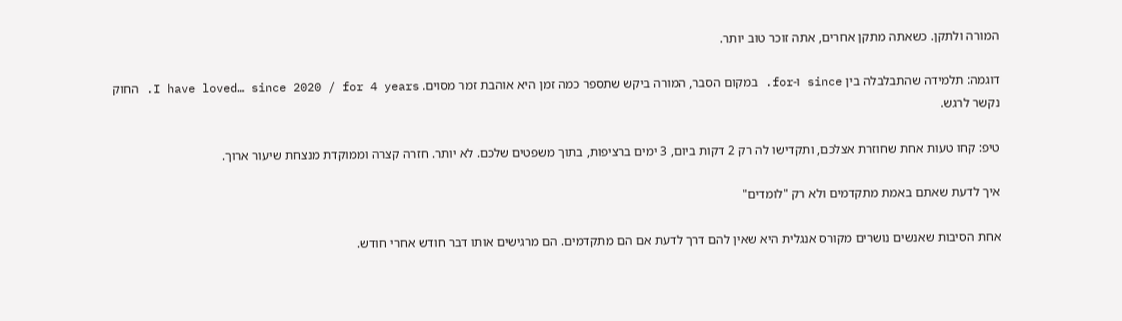המורה ולתקן. כשאתה מתקן אחרים, אתה זוכר טוב יותר.

דוגמה: תלמידה שהתבלבלה בין since ו-for. במקום הסבר, המורה ביקש שתספר כמה זמן היא אוהבת זמר מסוים. I have loved… since 2020 / for 4 years. החוק נקשר לרגש.

טיפ: קחו טעות אחת שחוזרת אצלכם, ותקדישו לה רק 2 דקות ביום, 3 ימים ברציפות, בתוך משפטים שלכם. לא יותר. חזרה קצרה וממוקדת מנצחת שיעור ארוך.

איך לדעת שאתם באמת מתקדמים ולא רק "לומדים"

אחת הסיבות שאנשים נושרים מקורס אנגלית היא שאין להם דרך לדעת אם הם מתקדמים. הם מרגישים אותו דבר חודש אחרי חודש.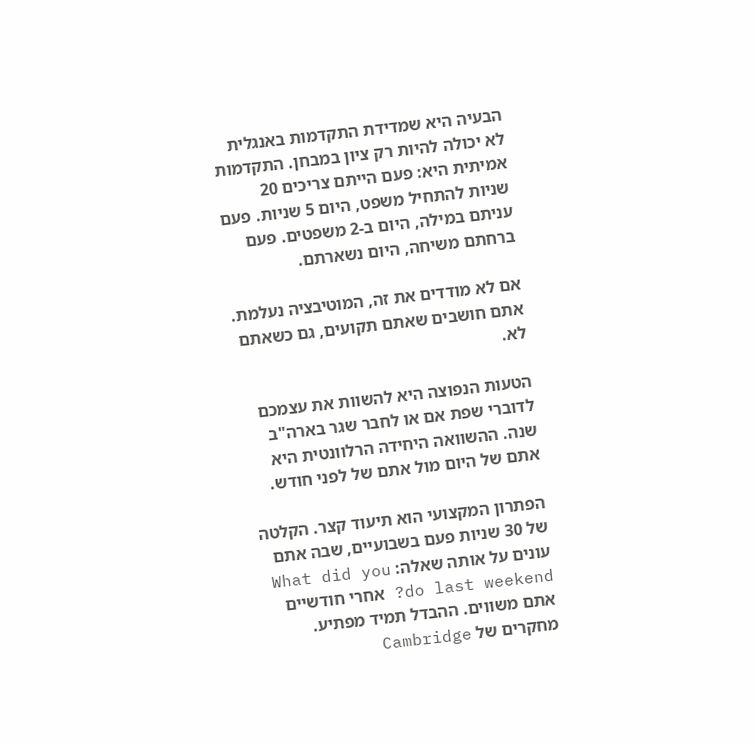הבעיה היא שמדידת התקדמות באנגלית לא יכולה להיות רק ציון במבחן. התקדמות אמיתית היא: פעם הייתם צריכים 20 שניות להתחיל משפט, היום 5 שניות. פעם עניתם במילה, היום ב-2 משפטים. פעם ברחתם משיחה, היום נשארתם.

אם לא מודדים את זה, המוטיבציה נעלמת. אתם חושבים שאתם תקועים, גם כשאתם לא.

הטעות הנפוצה היא להשוות את עצמכם לדוברי שפת אם או לחבר שגר בארה"ב שנה. ההשוואה היחידה הרלוונטית היא אתם של היום מול אתם של לפני חודש.

הפתרון המקצועי הוא תיעוד קצר. הקלטה של 30 שניות פעם בשבועיים, שבה אתם עונים על אותה שאלה: What did you do last weekend? אחרי חודשיים אתם משווים. ההבדל תמיד מפתיע. מחקרים של Cambridge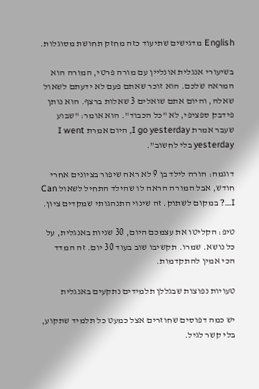English מדגישים שתיעוד כזה מחזק תחושת מסוגלות.

בשיעורי אנגלית אונליין עם מורה פרטי, המורה הוא המראה שלכם. הוא זוכר שאתם פעם לא ידעתם לשאול שאלה, והיום אתם שואלים 3 שאלות ברצף. הוא נותן פידבק ספציפי, לא "כל הכבוד". הוא אומר: "שבוע שעבר אמרת I go yesterday, היום אמרת I went yesterday בלי לחשוב".

דוגמה: הורה לילד בן 9 לא ראה שיפור בציונים אחרי חודש, אבל המורה הראה לו שהילד התחיל לשאול Can I…? במקום לשתוק. זה שינוי התנהגותי שמקדים ציון.

טיפ: הקליטו את עצמכם היום, 30 שניות באנגלית, על כל נושא. שמרו. תקשיבו שוב בעוד 30 יום. זה המדד הכי אמין להתקדמות.

טעויות נפוצות שבגללן תלמידים נתקעים באנגלית

יש כמה דפוסים שחוזרים אצל כמעט כל תלמיד שתקוע, בלי קשר לגיל.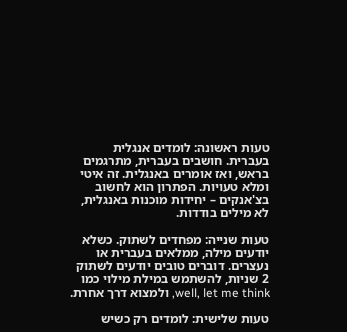טעות ראשונה: לומדים אנגלית בעברית. חושבים בעברית, מתרגמים בראש, ואז אומרים באנגלית. זה איטי ומלא טעויות. הפתרון הוא לחשוב בצ'אנקים – יחידות מוכנות באנגלית, לא מילים בודדות.

טעות שנייה: מפחדים לשתוק. כשלא יודעים מילה, ממלאים בעברית או נעצרים. דוברים טובים יודעים לשתוק 2 שניות, להשתמש במילת מילוי כמו well, let me think, ולמצוא דרך אחרת.

טעות שלישית: לומדים רק כשיש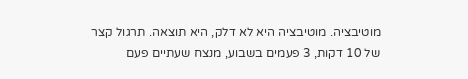מוטיבציה. מוטיבציה היא לא דלק, היא תוצאה. תרגול קצר של 10 דקות, 3 פעמים בשבוע, מנצח שעתיים פעם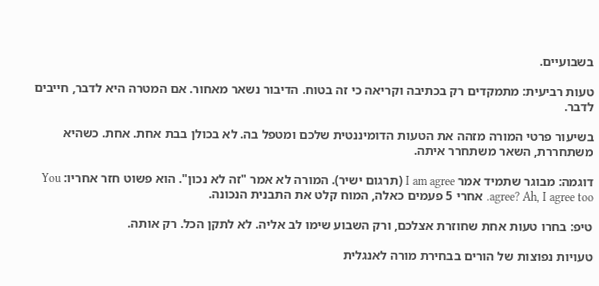בשבועיים.

טעות רביעית: מתמקדים רק בכתיבה וקריאה כי זה בטוח. הדיבור נשאר מאחור. אם המטרה היא לדבר, חייבים לדבר.

בשיעור פרטי המורה מזהה את הטעות הדומיננטית שלכם ומטפל בה. לא בכולן בבת אחת. אחת. כשהיא משתחררת, השאר משתחרר איתה.

דוגמה: מבוגר שתמיד אמר I am agree (תרגום ישיר). המורה לא אמר "זה לא נכון". הוא פשוט חזר אחריו: You agree? Ah, I agree too. אחרי 5 פעמים כאלה, המוח קלט את התבנית הנכונה.

טיפ: בחרו טעות אחת שחוזרת אצלכם, ורק השבוע שימו לב אליה. לא לתקן הכל. רק אותה.

טעויות נפוצות של הורים בבחירת מורה לאנגלית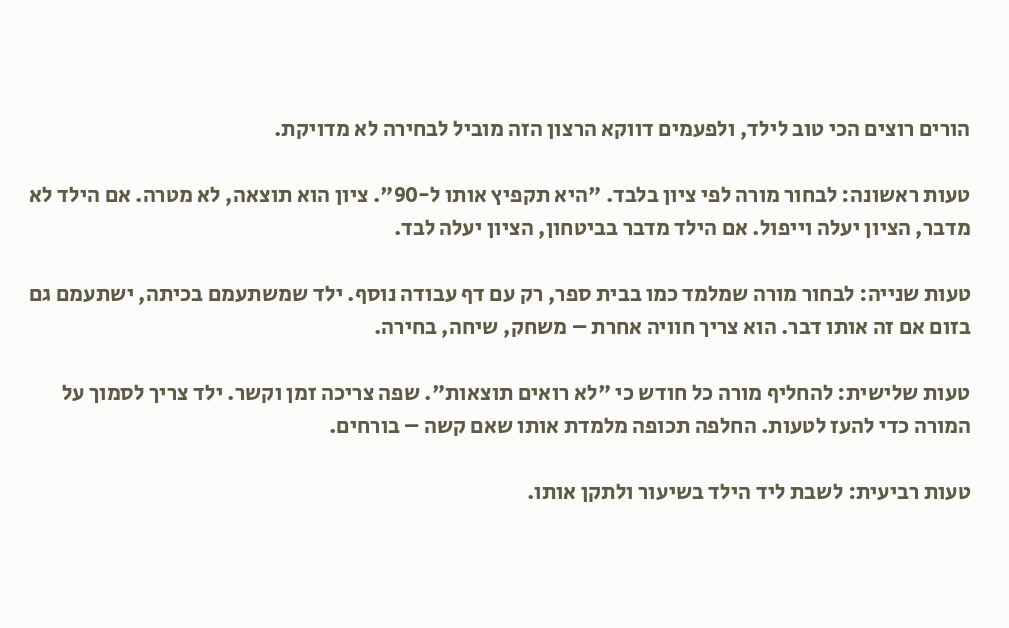הורים רוצים הכי טוב לילד, ולפעמים דווקא הרצון הזה מוביל לבחירה לא מדויקת.

טעות ראשונה: לבחור מורה לפי ציון בלבד. "היא תקפיץ אותו ל-90". ציון הוא תוצאה, לא מטרה. אם הילד לא מדבר, הציון יעלה וייפול. אם הילד מדבר בביטחון, הציון יעלה לבד.

טעות שנייה: לבחור מורה שמלמד כמו בבית ספר, רק עם דף עבודה נוסף. ילד שמשתעמם בכיתה, ישתעמם גם בזום אם זה אותו דבר. הוא צריך חוויה אחרת – משחק, שיחה, בחירה.

טעות שלישית: להחליף מורה כל חודש כי "לא רואים תוצאות". שפה צריכה זמן וקשר. ילד צריך לסמוך על המורה כדי להעז לטעות. החלפה תכופה מלמדת אותו שאם קשה – בורחים.

טעות רביעית: לשבת ליד הילד בשיעור ולתקן אותו.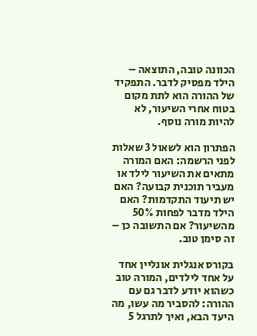הכוונה טובה, התוצאה – הילד מפסיק לדבר. התפקיד של ההורה הוא לתת מקום בטוח אחרי השיעור, לא להיות מורה נוסף.

הפתרון הוא לשאול 3 שאלות לפני הרשמה: האם המורה מתאים את השיעור לילד או מעביר תוכנית קבועה? האם יש תיעוד התקדמות? האם הילד מדבר לפחות 50% מהשיעור? אם התשובה כן – זה סימן טוב.

בקורס אנגלית אונליין אחד על אחד לילדים, המורה טוב כשהוא יודע לדבר גם עם ההורה: להסביר מה עשו, מה היעד הבא, ואיך לתרגל 5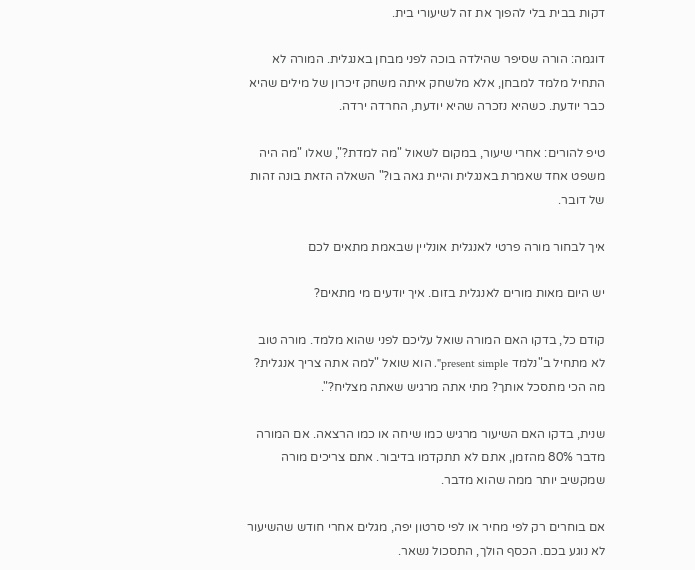דקות בבית בלי להפוך את זה לשיעורי בית.

דוגמה: הורה שסיפר שהילדה בוכה לפני מבחן באנגלית. המורה לא התחיל מלמד למבחן, אלא מלשחק איתה משחק זיכרון של מילים שהיא כבר יודעת. כשהיא נזכרה שהיא יודעת, החרדה ירדה.

טיפ להורים: אחרי שיעור, במקום לשאול "מה למדת?", שאלו "מה היה משפט אחד שאמרת באנגלית והיית גאה בו?" השאלה הזאת בונה זהות של דובר.

איך לבחור מורה פרטי לאנגלית אונליין שבאמת מתאים לכם

יש היום מאות מורים לאנגלית בזום. איך יודעים מי מתאים?

קודם כל, בדקו האם המורה שואל עליכם לפני שהוא מלמד. מורה טוב לא מתחיל ב"נלמד present simple". הוא שואל "למה אתה צריך אנגלית? מה הכי מתסכל אותך? מתי אתה מרגיש שאתה מצליח?".

שנית, בדקו האם השיעור מרגיש כמו שיחה או כמו הרצאה. אם המורה מדבר 80% מהזמן, אתם לא תתקדמו בדיבור. אתם צריכים מורה שמקשיב יותר ממה שהוא מדבר.

אם בוחרים רק לפי מחיר או לפי סרטון יפה, מגלים אחרי חודש שהשיעור לא נוגע בכם. הכסף הולך, התסכול נשאר.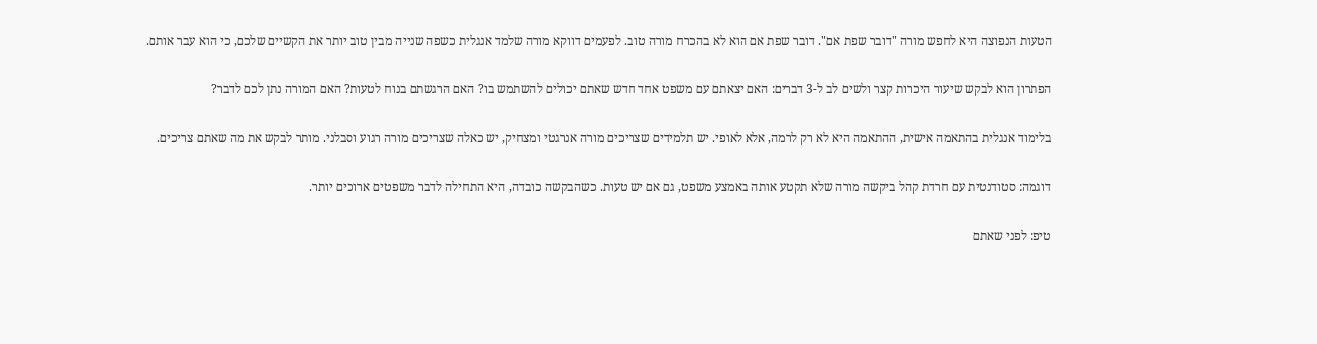הטעות הנפוצה היא לחפש מורה "דובר שפת אם". דובר שפת אם הוא לא בהכרח מורה טוב. לפעמים דווקא מורה שלמד אנגלית כשפה שנייה מבין טוב יותר את הקשיים שלכם, כי הוא עבר אותם.

הפתרון הוא לבקש שיעור היכרות קצר ולשים לב ל-3 דברים: האם יצאתם עם משפט אחד חדש שאתם יכולים להשתמש בו? האם הרגשתם בנוח לטעות? האם המורה נתן לכם לדבר?

בלימוד אנגלית בהתאמה אישית, ההתאמה היא לא רק לרמה, אלא לאופי. יש תלמידים שצריכים מורה אנרגטי ומצחיק, יש כאלה שצריכים מורה רגוע וסבלני. מותר לבקש את מה שאתם צריכים.

דוגמה: סטודנטית עם חרדת קהל ביקשה מורה שלא תקטע אותה באמצע משפט, גם אם יש טעות. כשהבקשה כובדה, היא התחילה לדבר משפטים ארוכים יותר.

טיפ: לפני שאתם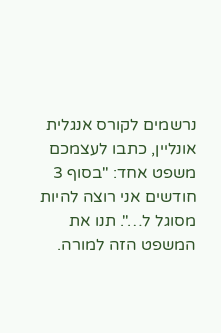נרשמים לקורס אנגלית אונליין, כתבו לעצמכם משפט אחד: "בסוף 3 חודשים אני רוצה להיות מסוגל ל…". תנו את המשפט הזה למורה.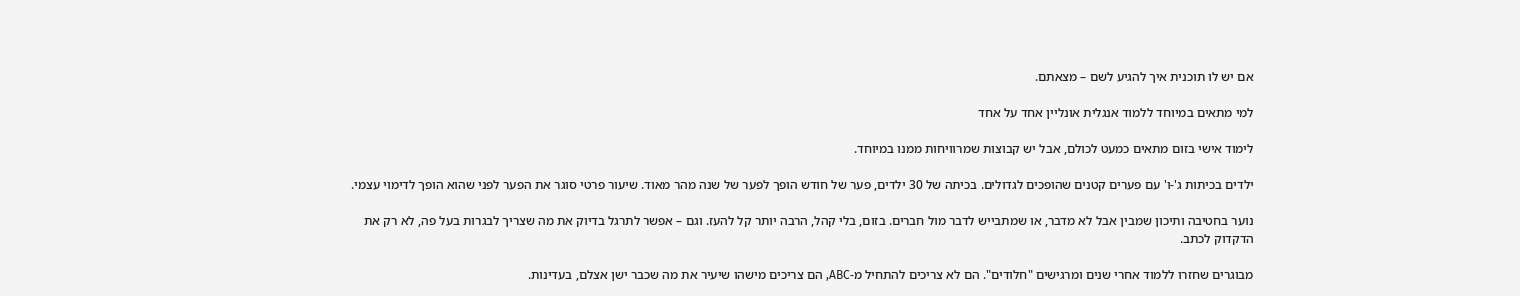אם יש לו תוכנית איך להגיע לשם – מצאתם.

למי מתאים במיוחד ללמוד אנגלית אונליין אחד על אחד

לימוד אישי בזום מתאים כמעט לכולם, אבל יש קבוצות שמרוויחות ממנו במיוחד.

ילדים בכיתות ג'-ו' עם פערים קטנים שהופכים לגדולים. בכיתה של 30 ילדים, פער של חודש הופך לפער של שנה מהר מאוד. שיעור פרטי סוגר את הפער לפני שהוא הופך לדימוי עצמי.

נוער בחטיבה ותיכון שמבין אבל לא מדבר, או שמתבייש לדבר מול חברים. בזום, בלי קהל, הרבה יותר קל להעז. וגם – אפשר לתרגל בדיוק את מה שצריך לבגרות בעל פה, לא רק את הדקדוק לכתב.

מבוגרים שחזרו ללמוד אחרי שנים ומרגישים "חלודים". הם לא צריכים להתחיל מ-ABC, הם צריכים מישהו שיעיר את מה שכבר ישן אצלם, בעדינות.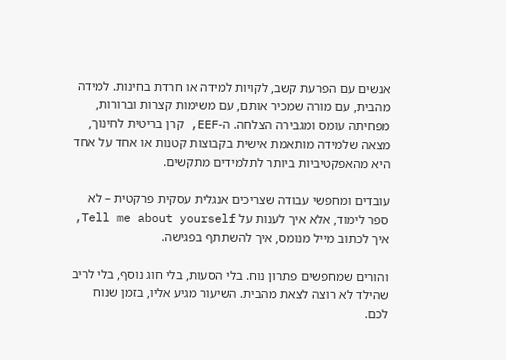אנשים עם הפרעת קשב, לקויות למידה או חרדת בחינות. למידה מהבית, עם מורה שמכיר אותם, עם משימות קצרות וברורות, מפחיתה עומס ומגבירה הצלחה. ה-EEF, קרן בריטית לחינוך, מצאה שלמידה מותאמת אישית בקבוצות קטנות או אחד על אחד היא מהאפקטיביות ביותר לתלמידים מתקשים.

עובדים ומחפשי עבודה שצריכים אנגלית עסקית פרקטית – לא ספר לימוד, אלא איך לענות על Tell me about yourself, איך לכתוב מייל מנומס, איך להשתתף בפגישה.

והורים שמחפשים פתרון נוח. בלי הסעות, בלי חוג נוסף, בלי לריב שהילד לא רוצה לצאת מהבית. השיעור מגיע אליו, בזמן שנוח לכם.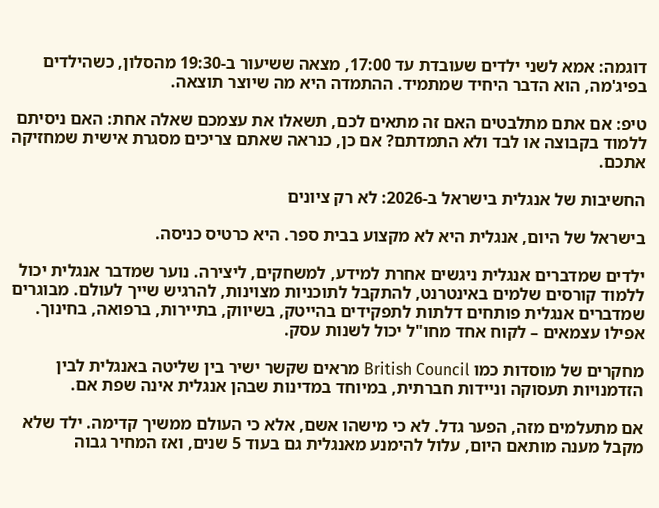דוגמה: אמא לשני ילדים שעובדת עד 17:00, מצאה ששיעור ב-19:30 מהסלון, כשהילדים בפיג'מה, הוא הדבר היחיד שמתמיד. ההתמדה היא מה שיוצר תוצאה.

טיפ: אם אתם מתלבטים האם זה מתאים לכם, תשאלו את עצמכם שאלה אחת: האם ניסיתם ללמוד בקבוצה או לבד ולא התמדתם? אם כן, כנראה שאתם צריכים מסגרת אישית שמחזיקה אתכם.

החשיבות של אנגלית בישראל ב-2026: לא רק ציונים

בישראל של היום, אנגלית היא לא מקצוע בבית ספר. היא כרטיס כניסה.

ילדים שמדברים אנגלית ניגשים אחרת למידע, למשחקים, ליצירה. נוער שמדבר אנגלית יכול ללמוד קורסים שלמים באינטרנט, להתקבל לתוכניות מצוינות, להרגיש שייך לעולם. מבוגרים שמדברים אנגלית פותחים דלתות לתפקידים בהייטק, בשיווק, בתיירות, ברפואה, בחינוך. אפילו עצמאים – לקוח אחד מחו"ל יכול לשנות עסק.

מחקרים של מוסדות כמו British Council מראים שקשר ישיר בין שליטה באנגלית לבין הזדמנויות תעסוקה וניידות חברתית, במיוחד במדינות שבהן אנגלית אינה שפת אם.

אם מתעלמים מזה, הפער גדל. לא כי מישהו אשם, אלא כי העולם ממשיך קדימה. ילד שלא מקבל מענה מותאם היום, עלול להימנע מאנגלית גם בעוד 5 שנים, ואז המחיר גבוה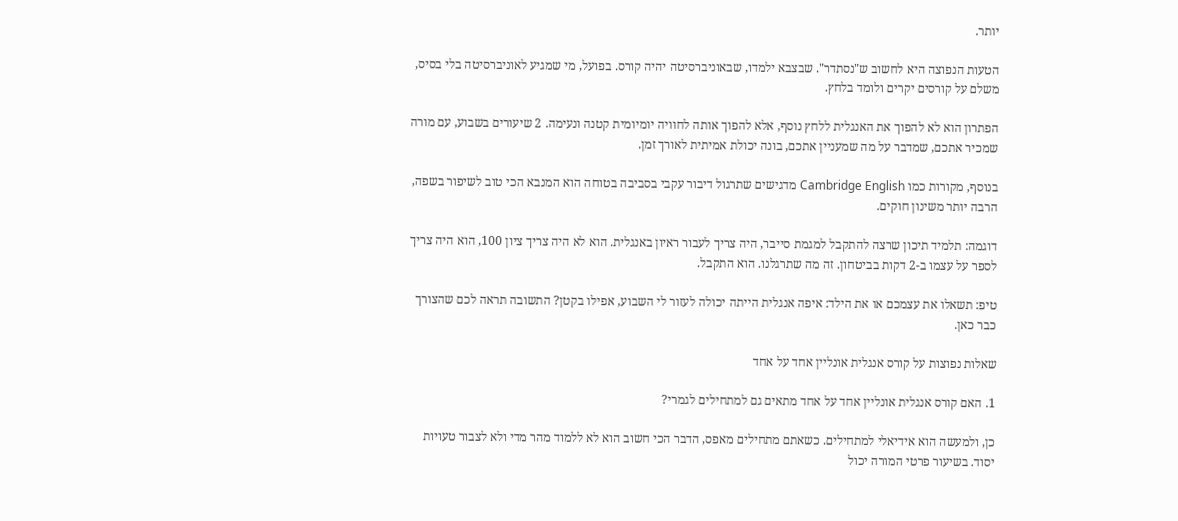יותר.

הטעות הנפוצה היא לחשוב ש"נסתדר". שבצבא ילמדו, שבאוניברסיטה יהיה קורס. בפועל, מי שמגיע לאוניברסיטה בלי בסיס, משלם על קורסים יקרים ולומד בלחץ.

הפתרון הוא לא להפוך את האנגלית ללחץ נוסף, אלא להפוך אותה לחוויה יומיומית קטנה ונעימה. 2 שיעורים בשבוע, עם מורה שמכיר אתכם, שמדבר על מה שמעניין אתכם, בונה יכולת אמיתית לאורך זמן.

בנוסף, מקורות כמו Cambridge English מדגישים שתרגול דיבור עקבי בסביבה בטוחה הוא המנבא הכי טוב לשיפור בשפה, הרבה יותר משינון חוקים.

דוגמה: תלמיד תיכון שרצה להתקבל למגמת סייבר, היה צריך לעבור ראיון באנגלית. הוא לא היה צריך ציון 100, הוא היה צריך לספר על עצמו ב-2 דקות בביטחון. זה מה שתרגלנו. הוא התקבל.

טיפ: תשאלו את עצמכם או את הילד: איפה אנגלית הייתה יכולה לעזור לי השבוע, אפילו בקטן? התשובה תראה לכם שהצורך כבר כאן.

שאלות נפוצות על קורס אנגלית אונליין אחד על אחד

1. האם קורס אנגלית אונליין אחד על אחד מתאים גם למתחילים לגמרי?

כן, ולמעשה הוא אידיאלי למתחילים. כשאתם מתחילים מאפס, הדבר הכי חשוב הוא לא ללמוד מהר מדי ולא לצבור טעויות יסוד. בשיעור פרטי המורה יכול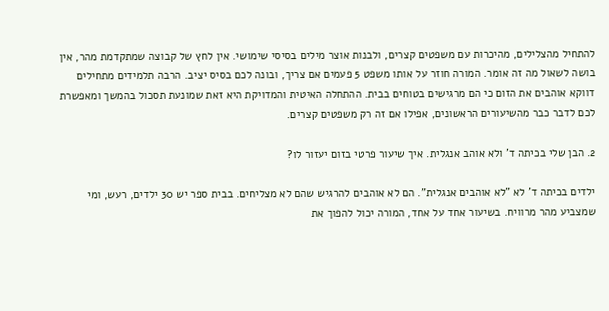להתחיל מהצלילים, מהיכרות עם משפטים קצרים, ולבנות אוצר מילים בסיסי שימושי. אין לחץ של קבוצה שמתקדמת מהר, אין בושה לשאול מה זה אומר. המורה חוזר על אותו משפט 5 פעמים אם צריך, ובונה לכם בסיס יציב. הרבה תלמידים מתחילים דווקא אוהבים את הזום כי הם מרגישים בטוחים בבית. ההתחלה האיטית והמדויקת היא זאת שמונעת תסכול בהמשך ומאפשרת לכם לדבר כבר מהשיעורים הראשונים, אפילו אם זה רק משפטים קצרים.

2. הבן שלי בכיתה ד' ולא אוהב אנגלית. איך שיעור פרטי בזום יעזור לו?

ילדים בכיתה ד' לא "לא אוהבים אנגלית". הם לא אוהבים להרגיש שהם לא מצליחים. בבית ספר יש 30 ילדים, רעש, ומי שמצביע מהר מרוויח. בשיעור אחד על אחד, המורה יכול להפוך את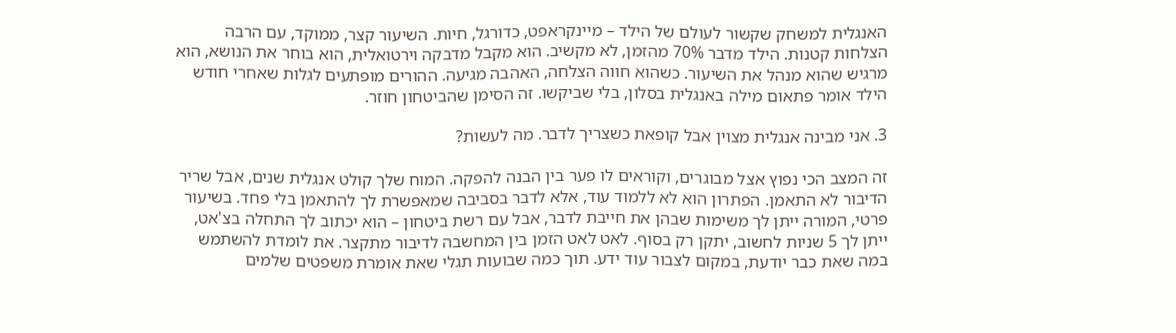האנגלית למשחק שקשור לעולם של הילד – מיינקראפט, כדורגל, חיות. השיעור קצר, ממוקד, עם הרבה הצלחות קטנות. הילד מדבר 70% מהזמן, לא מקשיב. הוא מקבל מדבקה וירטואלית, הוא בוחר את הנושא, הוא מרגיש שהוא מנהל את השיעור. כשהוא חווה הצלחה, האהבה מגיעה. ההורים מופתעים לגלות שאחרי חודש הילד אומר פתאום מילה באנגלית בסלון, בלי שביקשו. זה הסימן שהביטחון חוזר.

3. אני מבינה אנגלית מצוין אבל קופאת כשצריך לדבר. מה לעשות?

זה המצב הכי נפוץ אצל מבוגרים, וקוראים לו פער בין הבנה להפקה. המוח שלך קולט אנגלית שנים, אבל שריר הדיבור לא התאמן. הפתרון הוא לא ללמוד עוד, אלא לדבר בסביבה שמאפשרת לך להתאמן בלי פחד. בשיעור פרטי, המורה ייתן לך משימות שבהן את חייבת לדבר, אבל עם רשת ביטחון – הוא יכתוב לך התחלה בצ'אט, ייתן לך 5 שניות לחשוב, יתקן רק בסוף. לאט לאט הזמן בין המחשבה לדיבור מתקצר. את לומדת להשתמש במה שאת כבר יודעת, במקום לצבור עוד ידע. תוך כמה שבועות תגלי שאת אומרת משפטים שלמים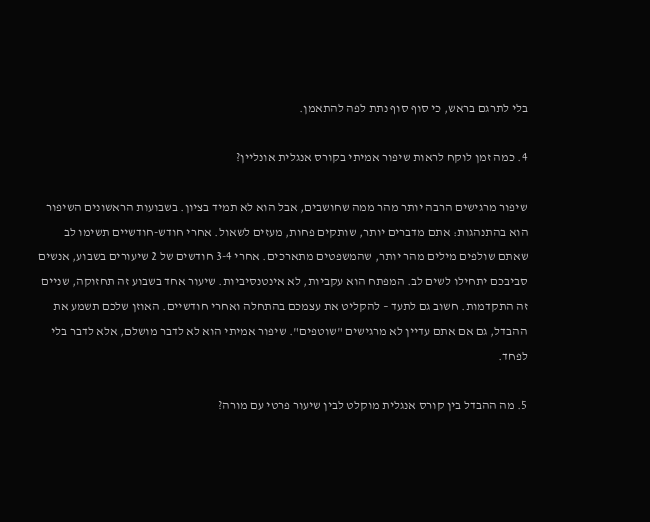בלי לתרגם בראש, כי סוף סוף נתת לפה להתאמן.

4. כמה זמן לוקח לראות שיפור אמיתי בקורס אנגלית אונליין?

שיפור מרגישים הרבה יותר מהר ממה שחושבים, אבל הוא לא תמיד בציון. בשבועות הראשונים השיפור הוא בהתנהגות: אתם מדברים יותר, שותקים פחות, מעזים לשאול. אחרי חודש-חודשיים תשימו לב שאתם שולפים מילים מהר יותר, שהמשפטים מתארכים. אחרי 3-4 חודשים של 2 שיעורים בשבוע, אנשים סביבכם יתחילו לשים לב. המפתח הוא עקביות, לא אינטנסיביות. שיעור אחד בשבוע זה תחזוקה, שניים זה התקדמות. חשוב גם לתעד – להקליט את עצמכם בהתחלה ואחרי חודשיים. האוזן שלכם תשמע את ההבדל, גם אם אתם עדיין לא מרגישים "שוטפים". שיפור אמיתי הוא לא לדבר מושלם, אלא לדבר בלי לפחד.

5. מה ההבדל בין קורס אנגלית מוקלט לבין שיעור פרטי עם מורה?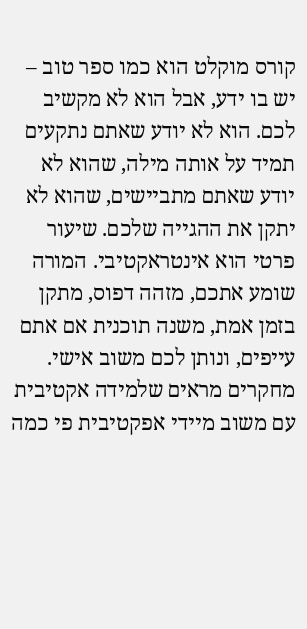קורס מוקלט הוא כמו ספר טוב – יש בו ידע, אבל הוא לא מקשיב לכם. הוא לא יודע שאתם נתקעים תמיד על אותה מילה, שהוא לא יודע שאתם מתביישים, שהוא לא יתקן את ההגייה שלכם. שיעור פרטי הוא אינטראקטיבי. המורה שומע אתכם, מזהה דפוס, מתקן בזמן אמת, משנה תוכנית אם אתם עייפים, ונותן לכם משוב אישי. מחקרים מראים שלמידה אקטיבית עם משוב מיידי אפקטיבית פי כמה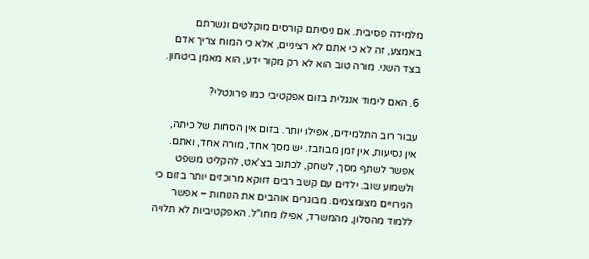מלמידה פסיבית. אם ניסיתם קורסים מוקלטים ונשרתם באמצע, זה לא כי אתם לא רציניים, אלא כי המוח צריך אדם בצד השני. מורה טוב הוא לא רק מקור ידע, הוא מאמן ביטחון.

6. האם לימוד אנגלית בזום אפקטיבי כמו פרונטלי?

עבור רוב התלמידים, אפילו יותר. בזום אין הסחות של כיתה, אין נסיעות, אין זמן מבוזבז. יש מסך אחד, מורה אחד, ואתם. אפשר לשתף מסך, לשחק, לכתוב בצ'אט, להקליט משפט ולשמוע שוב. ילדים עם קשב רבים דווקא מרוכזים יותר בזום כי הגירויים מצומצמים. מבוגרים אוהבים את הנוחות – אפשר ללמוד מהסלון, מהמשרד, אפילו מחו"ל. האפקטיביות לא תלויה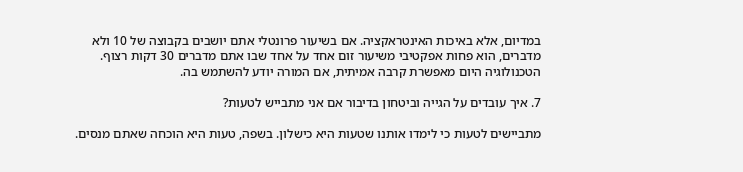במדיום, אלא באיכות האינטראקציה. אם בשיעור פרונטלי אתם יושבים בקבוצה של 10 ולא מדברים, הוא פחות אפקטיבי משיעור זום אחד על אחד שבו אתם מדברים 30 דקות רצוף. הטכנולוגיה היום מאפשרת קרבה אמיתית, אם המורה יודע להשתמש בה.

7. איך עובדים על הגייה וביטחון בדיבור אם אני מתבייש לטעות?

מתביישים לטעות כי לימדו אותנו שטעות היא כישלון. בשפה, טעות היא הוכחה שאתם מנסים.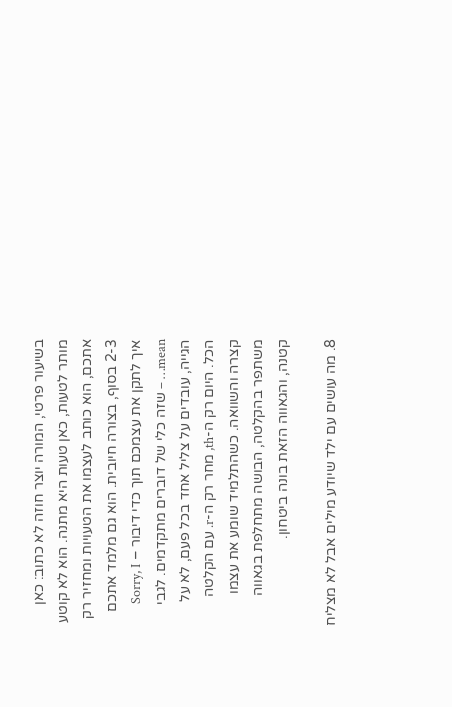בשיעור פרטי, המורה יוצר חוזה לא כתוב: כאן מותר לטעות, כאן טעות היא מתנה. הוא לא קוטע אתכם, הוא כותב לעצמו את הטעויות ומחזיר רק 2-3 בסוף, בצורה חיובית. הוא גם מלמד אתכם איך לתקן את עצמכם תוך כדי דיבור – Sorry, I mean… – שזה כלי של דוברים מתקדמים. לגבי הגייה, עובדים על צליל אחד בכל פעם, לא על הכל. היום רק ה-th, מחר רק ה-r. עם הקלטה קצרה והשוואה. כשהתלמיד שומע את עצמו משתפר בהקלטה, הבושה מתחלפת בגאווה קטנה, והגאווה הזאת בונה ביטחון.

8. מה עושים עם ילד שיודע מילים אבל לא מצליח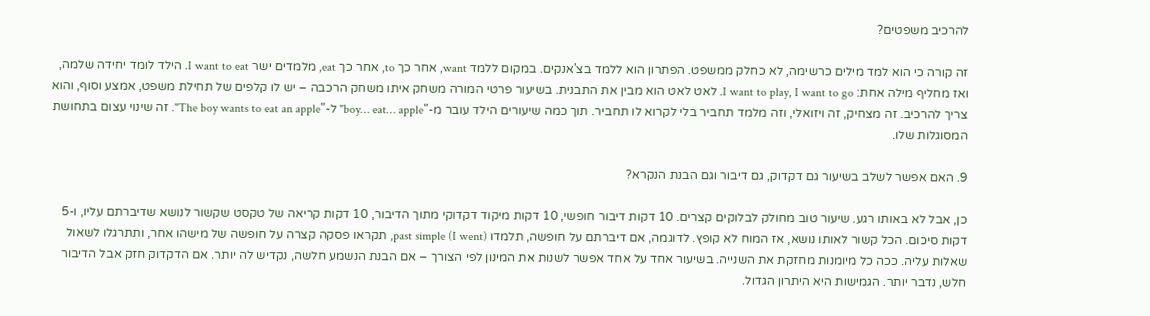להרכיב משפטים?

זה קורה כי הוא למד מילים כרשימה, לא כחלק ממשפט. הפתרון הוא ללמד בצ'אנקים. במקום ללמד want, אחר כך to, אחר כך eat, מלמדים ישר I want to eat. הילד לומד יחידה שלמה, ואז מחליף מילה אחת: I want to play, I want to go. לאט לאט הוא מבין את התבנית. בשיעור פרטי המורה משחק איתו משחק הרכבה – יש לו קלפים של תחילת משפט, אמצע וסוף, והוא צריך להרכיב. זה מצחיק, זה ויזואלי, וזה מלמד תחביר בלי לקרוא לו תחביר. תוך כמה שיעורים הילד עובר מ-"boy… eat… apple" ל-"The boy wants to eat an apple". זה שינוי עצום בתחושת המסוגלות שלו.

9. האם אפשר לשלב בשיעור גם דקדוק, גם דיבור וגם הבנת הנקרא?

כן, אבל לא באותו רגע. שיעור טוב מחולק לבלוקים קצרים. 10 דקות דיבור חופשי, 10 דקות מיקוד דקדוקי מתוך הדיבור, 10 דקות קריאה של טקסט שקשור לנושא שדיברתם עליו, ו-5 דקות סיכום. הכל קשור לאותו נושא, אז המוח לא קופץ. לדוגמה, אם דיברתם על חופשה, תלמדו past simple (I went), תקראו פסקה קצרה על חופשה של מישהו אחר, ותתרגלו לשאול שאלות עליה. ככה כל מיומנות מחזקת את השנייה. בשיעור אחד על אחד אפשר לשנות את המינון לפי הצורך – אם הבנת הנשמע חלשה, נקדיש לה יותר. אם הדקדוק חזק אבל הדיבור חלש, נדבר יותר. הגמישות היא היתרון הגדול.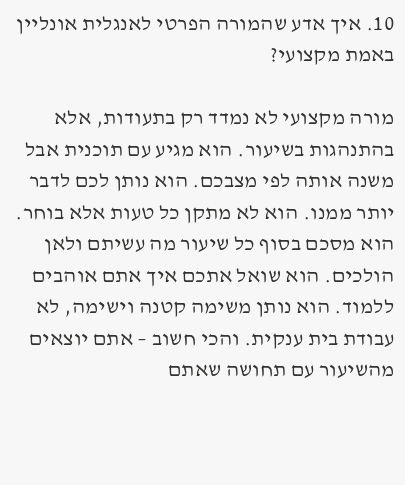10. איך אדע שהמורה הפרטי לאנגלית אונליין באמת מקצועי?

מורה מקצועי לא נמדד רק בתעודות, אלא בהתנהגות בשיעור. הוא מגיע עם תוכנית אבל משנה אותה לפי מצבכם. הוא נותן לכם לדבר יותר ממנו. הוא לא מתקן כל טעות אלא בוחר. הוא מסכם בסוף כל שיעור מה עשיתם ולאן הולכים. הוא שואל אתכם איך אתם אוהבים ללמוד. הוא נותן משימה קטנה וישימה, לא עבודת בית ענקית. והכי חשוב – אתם יוצאים מהשיעור עם תחושה שאתם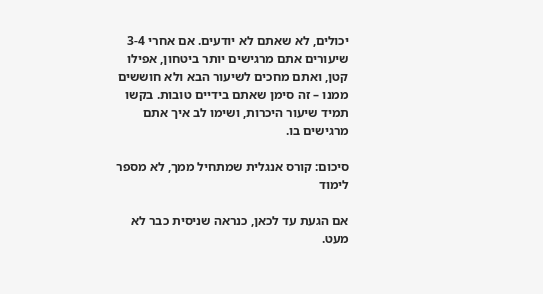יכולים, לא שאתם לא יודעים. אם אחרי 3-4 שיעורים אתם מרגישים יותר ביטחון, אפילו קטן, ואתם מחכים לשיעור הבא ולא חוששים ממנו – זה סימן שאתם בידיים טובות. בקשו תמיד שיעור היכרות, ושימו לב איך אתם מרגישים בו.

סיכום: קורס אנגלית שמתחיל ממך, לא מספר לימוד

אם הגעת עד לכאן, כנראה שניסית כבר לא מעט.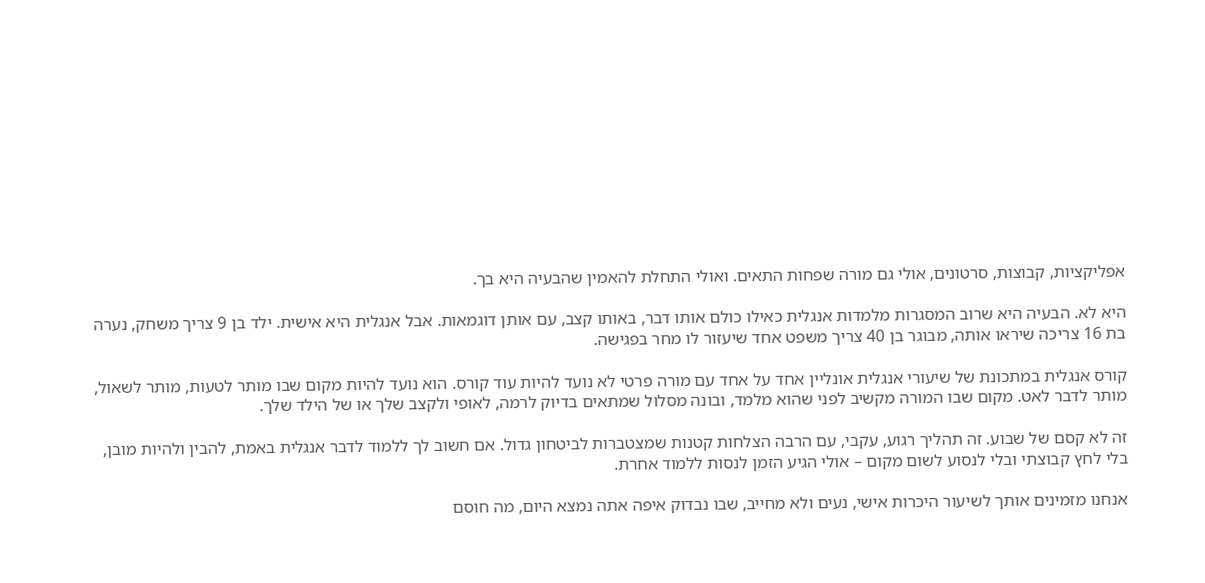אפליקציות, קבוצות, סרטונים, אולי גם מורה שפחות התאים. ואולי התחלת להאמין שהבעיה היא בך.

היא לא. הבעיה היא שרוב המסגרות מלמדות אנגלית כאילו כולם אותו דבר, באותו קצב, עם אותן דוגמאות. אבל אנגלית היא אישית. ילד בן 9 צריך משחק, נערה בת 16 צריכה שיראו אותה, מבוגר בן 40 צריך משפט אחד שיעזור לו מחר בפגישה.

קורס אנגלית במתכונת של שיעורי אנגלית אונליין אחד על אחד עם מורה פרטי לא נועד להיות עוד קורס. הוא נועד להיות מקום שבו מותר לטעות, מותר לשאול, מותר לדבר לאט. מקום שבו המורה מקשיב לפני שהוא מלמד, ובונה מסלול שמתאים בדיוק לרמה, לאופי ולקצב שלך או של הילד שלך.

זה לא קסם של שבוע. זה תהליך רגוע, עקבי, עם הרבה הצלחות קטנות שמצטברות לביטחון גדול. אם חשוב לך ללמוד לדבר אנגלית באמת, להבין ולהיות מובן, בלי לחץ קבוצתי ובלי לנסוע לשום מקום – אולי הגיע הזמן לנסות ללמוד אחרת.

אנחנו מזמינים אותך לשיעור היכרות אישי, נעים ולא מחייב, שבו נבדוק איפה אתה נמצא היום, מה חוסם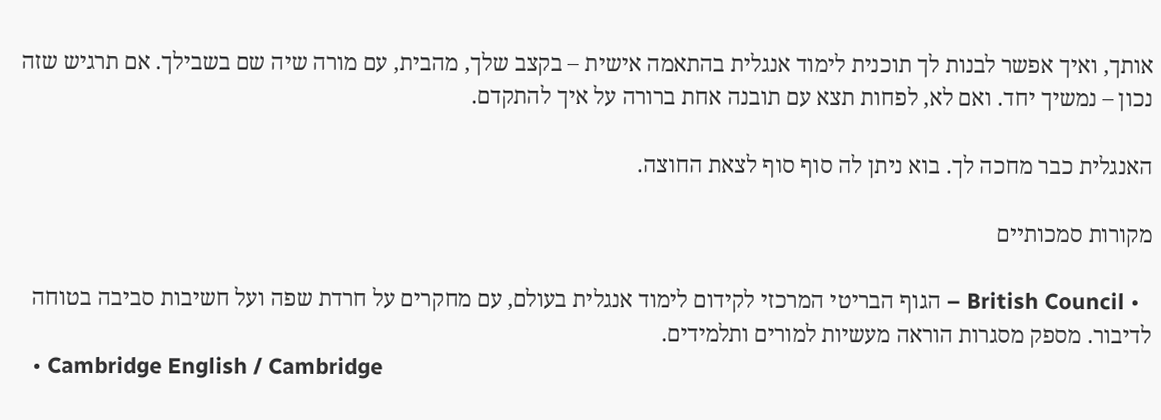אותך, ואיך אפשר לבנות לך תוכנית לימוד אנגלית בהתאמה אישית – בקצב שלך, מהבית, עם מורה שיה שם בשבילך. אם תרגיש שזה נכון – נמשיך יחד. ואם לא, לפחות תצא עם תובנה אחת ברורה על איך להתקדם.

האנגלית כבר מחכה לך. בוא ניתן לה סוף סוף לצאת החוצה.

מקורות סמכותיים

  • British Council – הגוף הבריטי המרכזי לקידום לימוד אנגלית בעולם, עם מחקרים על חרדת שפה ועל חשיבות סביבה בטוחה לדיבור. מספק מסגרות הוראה מעשיות למורים ותלמידים.
  • Cambridge English / Cambridge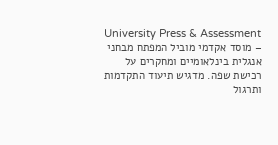University Press & Assessment – מוסד אקדמי מוביל המפתח מבחני אנגלית בינלאומיים ומחקרים על רכישת שפה. מדגיש תיעוד התקדמות ותרגול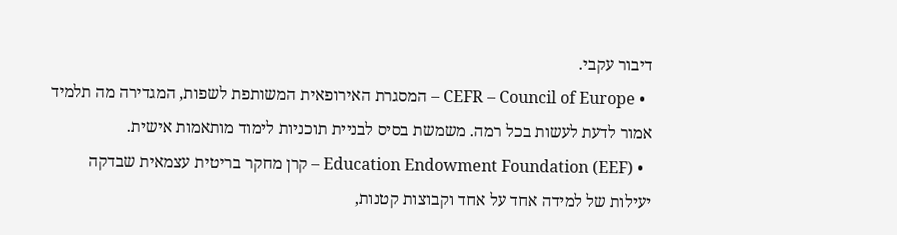דיבור עקבי.
  • CEFR – Council of Europe – המסגרת האירופאית המשותפת לשפות, המגדירה מה תלמיד אמור לדעת לעשות בכל רמה. משמשת בסיס לבניית תוכניות לימוד מותאמות אישית.
  • Education Endowment Foundation (EEF) – קרן מחקר בריטית עצמאית שבדקה יעילות של למידה אחד על אחד וקבוצות קטנות,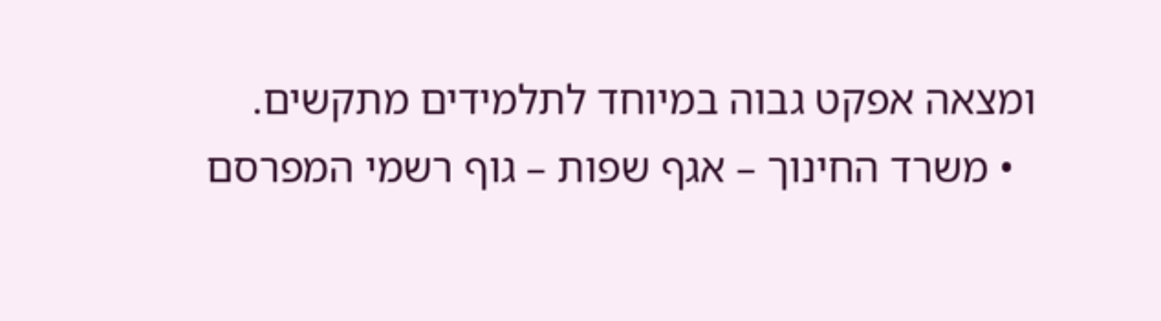ומצאה אפקט גבוה במיוחד לתלמידים מתקשים.
  • משרד החינוך – אגף שפות – גוף רשמי המפרסם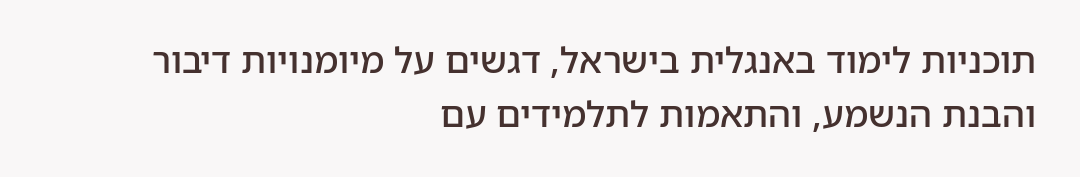תוכניות לימוד באנגלית בישראל, דגשים על מיומנויות דיבור והבנת הנשמע, והתאמות לתלמידים עם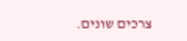צרכים שונים.